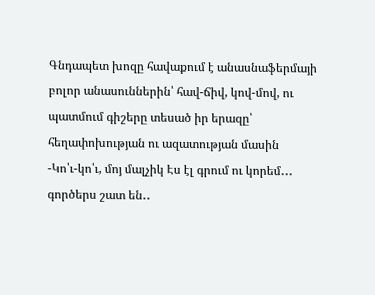Գնդապետ խոզը հավաքում է անասնաֆերմայի բոլոր անասուններին՝ հավ-ճիվ, կով-մով, ու պատմում գիշերը տեսած իր երազը՝ հեղափոխության ու ազատության մասին
-Կո՝ւ-կո՝ւ, մոյ մալչիկ Էս էլ գրում ու կորեմ․․․ գործերս շատ են․․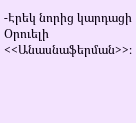-Էրեկ նորից կարդացի Օրուելի <<Անասնաֆերման>>։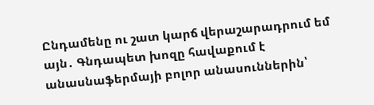Ընդամենը ու շատ կարճ վերաշարադրում եմ այն․ Գնդապետ խոզը հավաքում է անասնաֆերմայի բոլոր անասուններին՝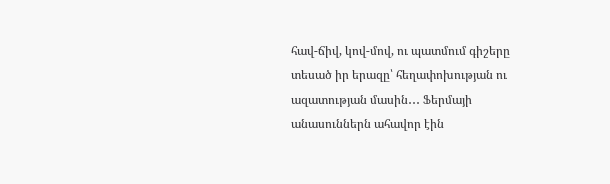հավ-ճիվ, կով-մով, ու պատմում գիշերը տեսած իր երազը՝ հեղափոխության ու ազատության մասին․․․ Ֆերմայի անասուններն ահավոր էին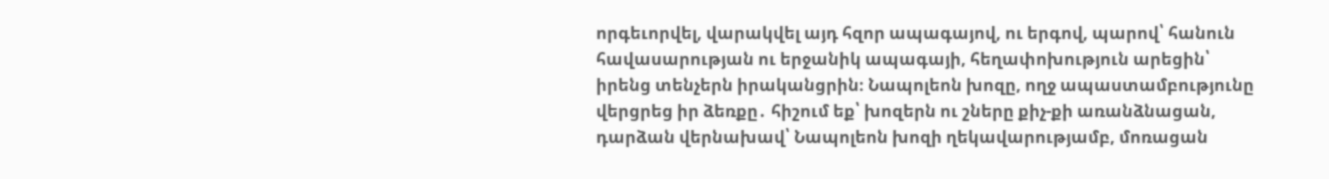որգեւորվել, վարակվել այդ հզոր ապագայով, ու երգով, պարով՝ հանուն հավասարության ու երջանիկ ապագայի, հեղափոխություն արեցին՝ իրենց տենչերն իրականցրին։ Նապոլեոն խոզը, ողջ ապաստամբությունը վերցրեց իր ձեռքը․ հիշում եք՝ խոզերն ու շները քիչ-քի առանձնացան, դարձան վերնախավ՝ Նապոլեոն խոզի ղեկավարությամբ, մոռացան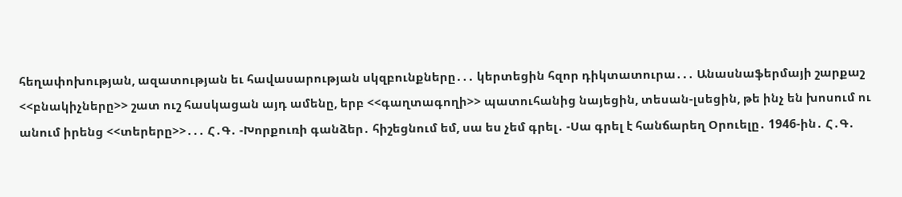հեղափոխության, ազատության եւ հավասարության սկզբունքները․․․ կերտեցին հզոր դիկտատուրա․․․ Անասնաֆերմայի շարքաշ <<բնակիչները>> շատ ուշ հասկացան այդ ամենը, երբ <<գաղտագողի>> պատուհանից նայեցին, տեսան-լսեցին, թե ինչ են խոսում ու անում իրենց <<տերերը>>․․․ Հ․Գ․ -Խորքուռի գանձեր․ հիշեցնում եմ, սա ես չեմ գրել․ -Սա գրել է հանճարեղ Օրուելը․ 1946-ին․ Հ․Գ․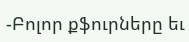-Բոլոր քֆուրները եւ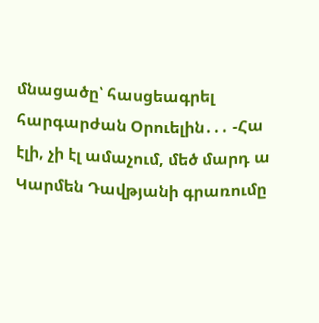մնացածը՝ հասցեագրել հարգարժան Օրուելին․․․ -Հա էլի, չի էլ ամաչում, մեծ մարդ ա Կարմեն Դավթյանի գրառումը